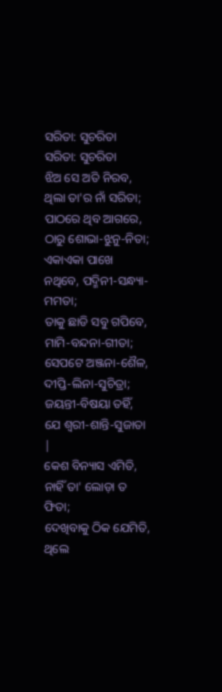ସରିତା: ସୁଚରିତା
ସରିତା: ସୁଚରିତା
ଝିଅ ସେ ଅତି ନିରବ, ଥିଲା ତା'ର ନାଁ ସରିତା;
ପାଠରେ ଥିବ ଆଗରେ, ଠାରୁ ଶୋଭା-ଝୁନୁ-ନିତା;
ଏକାଏକା ପାଖେ ନଥିବେ, ପଦ୍ମିନୀ-ସନ୍ଧ୍ୟା-ମମତା;
ତାକୁ ଛାଡି ସବୁ ଗପିବେ, ମାମି-ବନ୍ଦନା-ଗୀତା;
ସେପଟେ ଅଞ୍ଜନା-ଶୈଳ, ଦୀପ୍ତି-ଲିନା-ସୁଚିତ୍ରା;
ଜୟନ୍ତୀ-ବିଷୟା ତହିଁ, ଯେ ଶ୍ୱରୀ-ଶାନ୍ତି-ସୁଜାତା |
କେଶ ବିନ୍ୟାସ ଏମିତି, ନାହିଁ ତା' ଲୋଡ଼ା ତ ଫିତା;
ଦେଖିବାକୁ ଠିକ ଯେମିତି, ଥିଲେ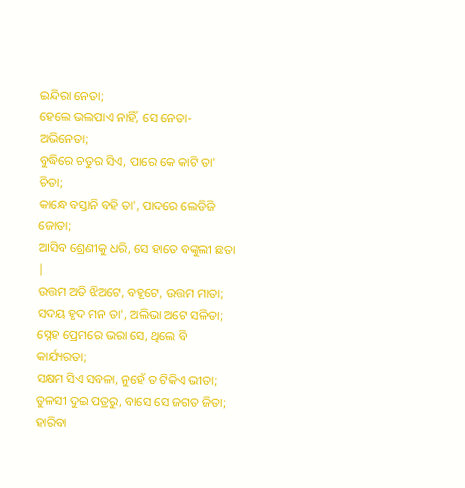ଇନ୍ଦିରା ନେତା;
ହେଲେ ଭଲପାଏ ନାହିଁ, ସେ ନେତା-ଅଭିନେତା;
ବୁଦ୍ଧିରେ ଚତୁର ସିଏ, ପାରେ କେ କାଟି ତା' ଚିତା;
କାନ୍ଧେ ବସ୍ତାନି ବହି ତା', ପାଦରେ ଲେଡିଜି ଜୋତା;
ଆସିବ ଶ୍ରେଣୀକୁ ଧରି, ସେ ହାତେ ବଙ୍କୁଲୀ ଛତା |
ଉତ୍ତମ ଅତି ଝିଅଟେ, ବହୂଟେ, ଉତ୍ତମ ମାତା;
ସଦୟ ହୃଦ ମନ ତା', ଅଲିଭା ଅଟେ ସଳିତା;
ସ୍ନେହ ପ୍ରେମରେ ଭରା ସେ, ଥିଲେ ବି କାର୍ଯ୍ୟରତା;
ସକ୍ଷମ ସିଏ ସବଳା, ନୁହେଁ ତ ଟିକିଏ ଭୀତା;
ତୁଳସୀ ଦୁଇ ପତ୍ରରୁ, ବାସେ ସେ ଜଗତ ଜିତା;
ହାରିବା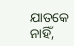ଯାତକେ ନାହିଁ,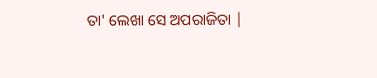ତା' ଲେଖା ସେ ଅପରାଜିତା |